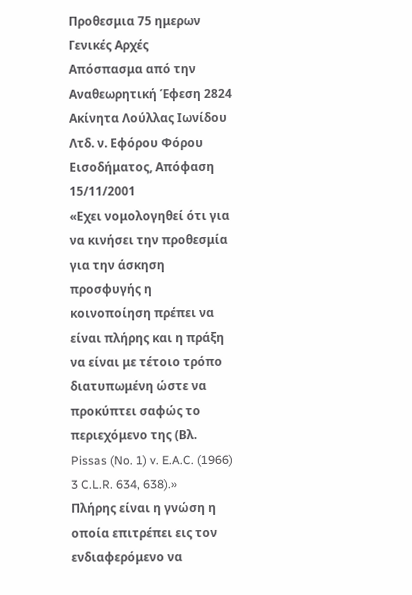Προθεσμια 75 ημερων
Γενικές Αρχές
Απόσπασμα από την Αναθεωρητική Έφεση 2824 Ακίνητα Λούλλας Ιωνίδου Λτδ. ν. Εφόρου Φόρου Εισοδήματος, Απόφαση 15/11/2001
«Εχει νομολογηθεί ότι για να κινήσει την προθεσμία για την άσκηση προσφυγής η κοινοποίηση πρέπει να είναι πλήρης και η πράξη να είναι με τέτοιο τρόπο διατυπωμένη ώστε να προκύπτει σαφώς το περιεχόμενο της (Βλ. Pissas (No. 1) v. E.A.C. (1966) 3 C.L.R. 634, 638).»
Πλήρης είναι η γνώση η οποία επιτρέπει εις τον ενδιαφερόμενο να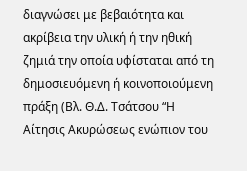διαγνώσει με βεβαιότητα και ακρίβεια την υλική ή την ηθική ζημιά την οποία υφίσταται από τη δημοσιευόμενη ή κοινοποιούμενη πράξη (Βλ. Θ.Δ. Τσάτσου “Η Αίτησις Ακυρώσεως ενώπιον του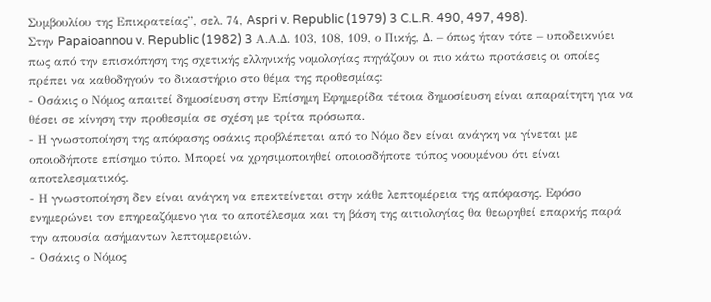Συμβουλίου της Επικρατείας”, σελ. 74, Aspri v. Republic (1979) 3 C.L.R. 490, 497, 498).
Στην Papaioannou v. Republic (1982) 3 Α.Α.Δ. 103, 108, 109, ο Πικής, Δ. – όπως ήταν τότε – υποδεικνύει πως από την επισκόπηση της σχετικής ελληνικής νομολογίας πηγάζουν οι πιο κάτω προτάσεις οι οποίες πρέπει να καθοδηγούν το δικαστήριο στο θέμα της προθεσμίας:
- Οσάκις ο Νόμος απαιτεί δημοσίευση στην Επίσημη Εφημερίδα τέτοια δημοσίευση είναι απαραίτητη για να θέσει σε κίνηση την προθεσμία σε σχέση με τρίτα πρόσωπα.
- Η γνωστοποίηση της απόφασης οσάκις προβλέπεται από το Νόμο δεν είναι ανάγκη να γίνεται με οποιοδήποτε επίσημο τύπο. Μπορεί να χρησιμοποιηθεί οποιοσδήποτε τύπος νοουμένου ότι είναι αποτελεσματικός.
- Η γνωστοποίηση δεν είναι ανάγκη να επεκτείνεται στην κάθε λεπτομέρεια της απόφασης. Εφόσο ενημερώνει τον επηρεαζόμενο για το αποτέλεσμα και τη βάση της αιτιολογίας θα θεωρηθεί επαρκής παρά την απουσία ασήμαντων λεπτομερειών.
- Οσάκις ο Νόμος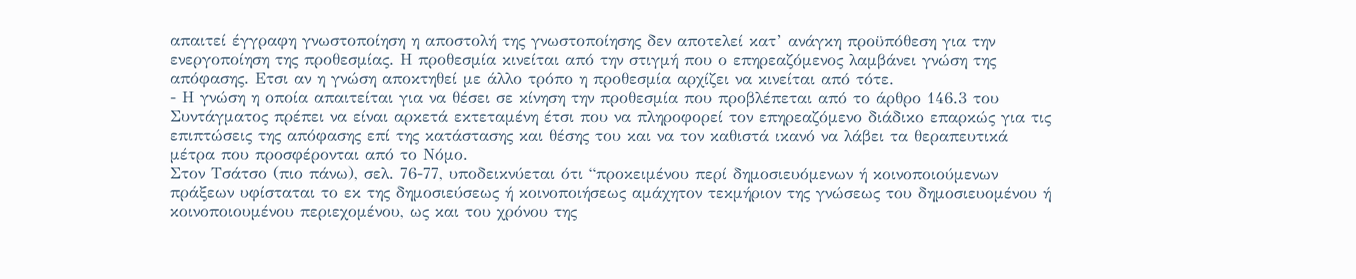απαιτεί έγγραφη γνωστοποίηση η αποστολή της γνωστοποίησης δεν αποτελεί κατ’ ανάγκη προϋπόθεση για την ενεργοποίηση της προθεσμίας. Η προθεσμία κινείται από την στιγμή που ο επηρεαζόμενος λαμβάνει γνώση της απόφασης. Ετσι αν η γνώση αποκτηθεί με άλλο τρόπο η προθεσμία αρχίζει να κινείται από τότε.
- Η γνώση η οποία απαιτείται για να θέσει σε κίνηση την προθεσμία που προβλέπεται από το άρθρο 146.3 του Συντάγματος πρέπει να είναι αρκετά εκτεταμένη έτσι που να πληροφορεί τον επηρεαζόμενο διάδικο επαρκώς για τις επιπτώσεις της απόφασης επί της κατάστασης και θέσης του και να τον καθιστά ικανό να λάβει τα θεραπευτικά μέτρα που προσφέρονται από το Νόμο.
Στον Τσάτσο (πιο πάνω), σελ. 76-77, υποδεικνύεται ότι “προκειμένου περί δημοσιευόμενων ή κοινοποιούμενων πράξεων υφίσταται το εκ της δημοσιεύσεως ή κοινοποιήσεως αμάχητον τεκμήριον της γνώσεως του δημοσιευομένου ή κοινοποιουμένου περιεχομένου, ως και του χρόνου της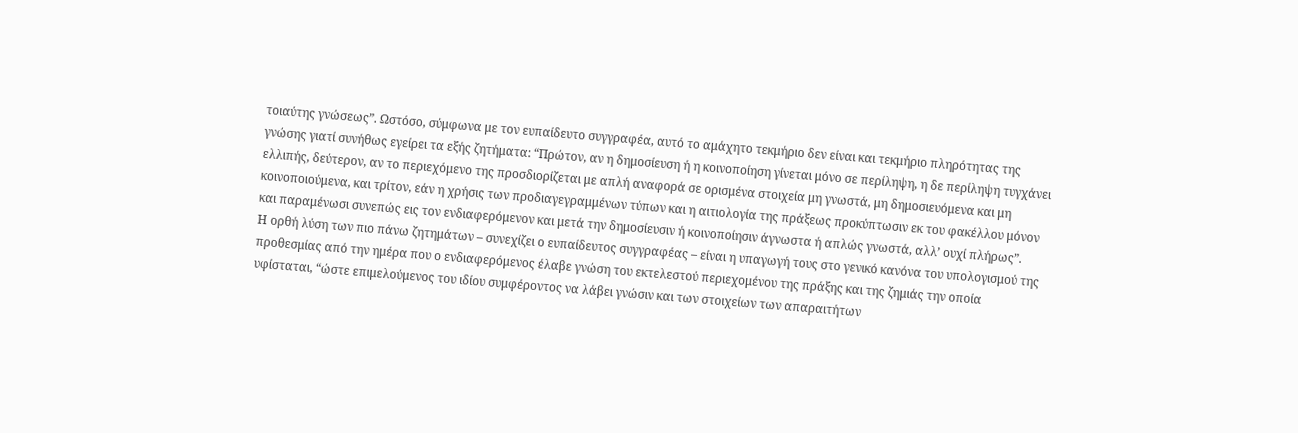τοιαύτης γνώσεως”. Ωστόσο, σύμφωνα με τον ευπαίδευτο συγγραφέα, αυτό το αμάχητο τεκμήριο δεν είναι και τεκμήριο πληρότητας της γνώσης γιατί συνήθως εγείρει τα εξής ζητήματα: “Πρώτον, αν η δημοσίευση ή η κοινοποίηση γίνεται μόνο σε περίληψη, η δε περίληψη τυγχάνει ελλιπής, δεύτερον, αν το περιεχόμενο της προσδιορίζεται με απλή αναφορά σε ορισμένα στοιχεία μη γνωστά, μη δημοσιευόμενα και μη κοινοποιούμενα, και τρίτον, εάν η χρήσις των προδιαγεγραμμένων τύπων και η αιτιολογία της πράξεως προκύπτωσιν εκ του φακέλλου μόνον και παραμένωσι συνεπώς εις τον ενδιαφερόμενον και μετά την δημοσίευσιν ή κοινοποίησιν άγνωστα ή απλώς γνωστά, αλλ’ ουχί πλήρως”.
Η ορθή λύση των πιο πάνω ζητημάτων – συνεχίζει ο ευπαίδευτος συγγραφέας – είναι η υπαγωγή τους στο γενικό κανόνα του υπολογισμού της προθεσμίας από την ημέρα που ο ενδιαφερόμενος έλαβε γνώση του εκτελεστού περιεχομένου της πράξης και της ζημιάς την οποία υφίσταται, “ώστε επιμελούμενος του ιδίου συμφέροντος να λάβει γνώσιν και των στοιχείων των απαραιτήτων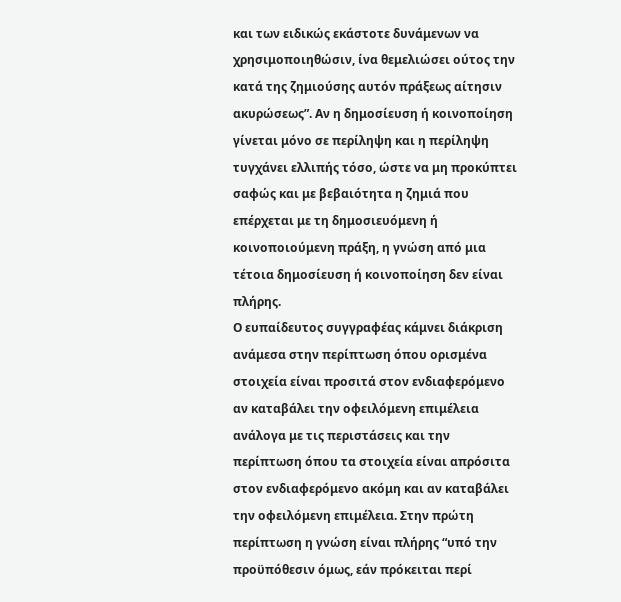και των ειδικώς εκάστοτε δυνάμενων να χρησιμοποιηθώσιν, ίνα θεμελιώσει ούτος την κατά της ζημιούσης αυτόν πράξεως αίτησιν ακυρώσεως”. Αν η δημοσίευση ή κοινοποίηση γίνεται μόνο σε περίληψη και η περίληψη τυγχάνει ελλιπής τόσο, ώστε να μη προκύπτει σαφώς και με βεβαιότητα η ζημιά που επέρχεται με τη δημοσιευόμενη ή κοινοποιούμενη πράξη, η γνώση από μια τέτοια δημοσίευση ή κοινοποίηση δεν είναι πλήρης.
Ο ευπαίδευτος συγγραφέας κάμνει διάκριση ανάμεσα στην περίπτωση όπου ορισμένα στοιχεία είναι προσιτά στον ενδιαφερόμενο αν καταβάλει την οφειλόμενη επιμέλεια ανάλογα με τις περιστάσεις και την περίπτωση όπου τα στοιχεία είναι απρόσιτα στον ενδιαφερόμενο ακόμη και αν καταβάλει την οφειλόμενη επιμέλεια. Στην πρώτη περίπτωση η γνώση είναι πλήρης “υπό την προϋπόθεσιν όμως, εάν πρόκειται περί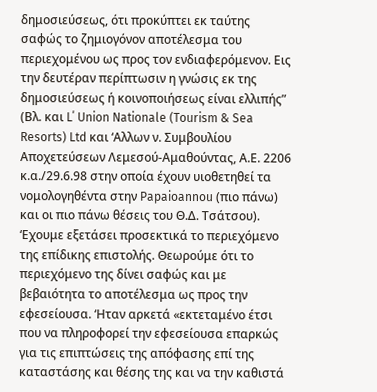δημοσιεύσεως, ότι προκύπτει εκ ταύτης σαφώς το ζημιογόνον αποτέλεσμα του περιεχομένου ως προς τον ενδιαφερόμενον. Εις την δευτέραν περίπτωσιν η γνώσις εκ της δημοσιεύσεως ή κοινοποιήσεως είναι ελλιπής” (Βλ. και L΄ Union Nationale (Tourism & Sea Resorts) Ltd και ‘Αλλων ν. Συμβουλίου Αποχετεύσεων Λεμεσού-Αμαθούντας, Α.Ε. 2206 κ.α./29.6.98 στην οποία έχουν υιοθετηθεί τα νομολογηθέντα στην Papaioannou (πιο πάνω) και οι πιο πάνω θέσεις του Θ.Δ. Τσάτσου).
‘Εχουμε εξετάσει προσεκτικά το περιεχόμενο της επίδικης επιστολής. Θεωρούμε ότι το περιεχόμενο της δίνει σαφώς και με βεβαιότητα το αποτέλεσμα ως προς την εφεσείουσα. ‘Ηταν αρκετά «εκτεταμένο έτσι που να πληροφορεί την εφεσείουσα επαρκώς για τις επιπτώσεις της απόφασης επί της καταστάσης και θέσης της και να την καθιστά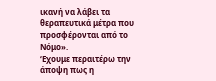ικανή να λάβει τα θεραπευτικά μέτρα που προσφέρονται από το Νόμο».
‘Εχουμε περαιτέρω την άποψη πως η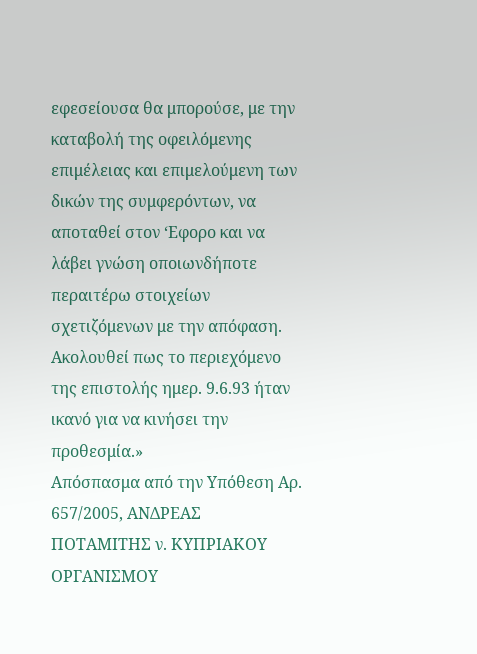εφεσείουσα θα μπορούσε, με την καταβολή της οφειλόμενης επιμέλειας και επιμελούμενη των δικών της συμφερόντων, να αποταθεί στον ‘Εφορο και να λάβει γνώση οποιωνδήποτε περαιτέρω στοιχείων σχετιζόμενων με την απόφαση. Ακολουθεί πως το περιεχόμενο της επιστολής ημερ. 9.6.93 ήταν ικανό για να κινήσει την προθεσμία.»
Απόσπασμα από την Υπόθεση Αρ. 657/2005, ΑΝΔΡΕΑΣ ΠΟΤΑΜΙΤΗΣ ν. ΚΥΠΡΙΑΚΟΥ ΟΡΓΑΝΙΣΜΟΥ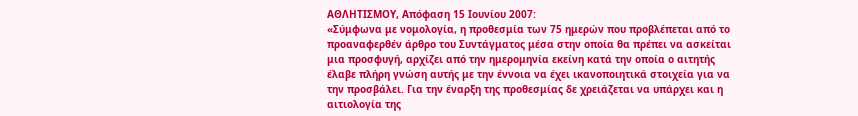ΑΘΛΗΤΙΣΜΟΥ, Απόφαση 15 Ιουνίου 2007:
«Σύμφωνα με νομολογία, η προθεσμία των 75 ημερών που προβλέπεται από το προαναφερθέν άρθρο του Συντάγματος μέσα στην οποία θα πρέπει να ασκείται μια προσφυγή, αρχίζει από την ημερομηνία εκείνη κατά την οποία ο αιτητής έλαβε πλήρη γνώση αυτής με την έννοια να έχει ικανοποιητικά στοιχεία για να την προσβάλει. Για την έναρξη της προθεσμίας δε χρειάζεται να υπάρχει και η αιτιολογία της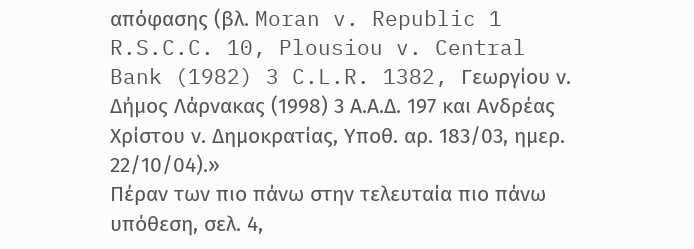απόφασης (βλ. Moran v. Republic 1 R.S.C.C. 10, Plousiou v. Central Bank (1982) 3 C.L.R. 1382, Γεωργίου ν. Δήμος Λάρνακας (1998) 3 Α.Α.Δ. 197 και Ανδρέας Χρίστου ν. Δημοκρατίας, Υποθ. αρ. 183/03, ημερ. 22/10/04).»
Πέραν των πιο πάνω στην τελευταία πιο πάνω υπόθεση, σελ. 4,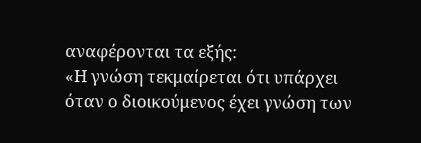αναφέρονται τα εξής:
«Η γνώση τεκμαίρεται ότι υπάρχει όταν ο διοικούμενος έχει γνώση των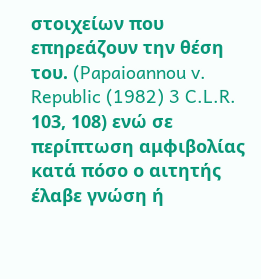στοιχείων που επηρεάζουν την θέση του. (Papaioannou v. Republic (1982) 3 C.L.R. 103, 108) ενώ σε περίπτωση αμφιβολίας κατά πόσο ο αιτητής έλαβε γνώση ή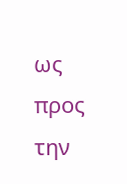ως προς την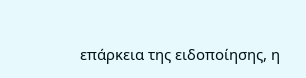επάρκεια της ειδοποίησης, η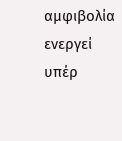αμφιβολία ενεργεί υπέρ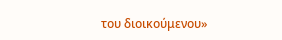του διοικούμενου»